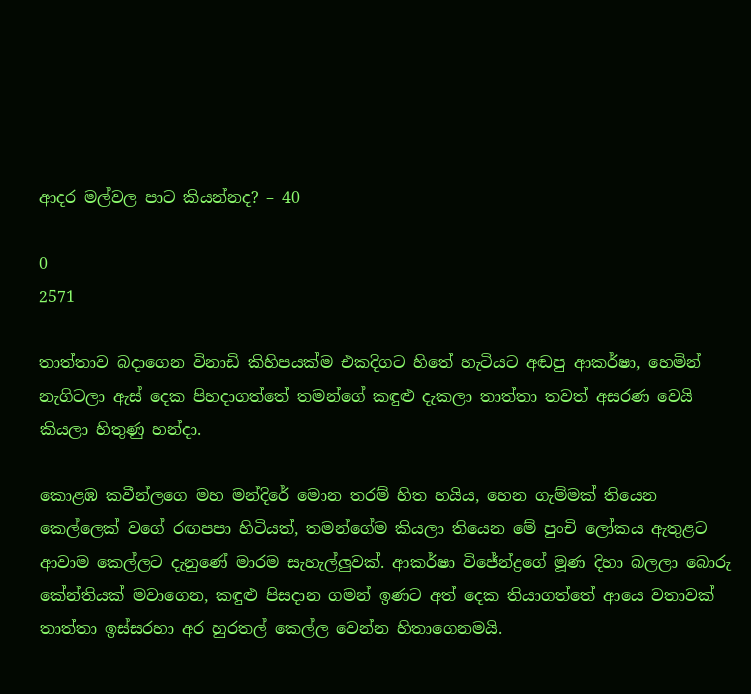ආදර මල්වල පාට කියන්නද? – 40

0
2571

තාත්තාව බදාගෙන විනාඩි කිහිපයක්ම එකදිගට හිතේ හැටියට අඬපු ආකර්ෂා, හෙමින් නැගිටලා ඇස් දෙක පිහදාගත්තේ තමන්ගේ කඳුළු දැකලා තාත්තා තවත් අසරණ වෙයි කියලා හිතුණු හන්දා.

කොළඹ කවීන්ලගෙ මහ මන්දිරේ මොන තරම් හිත හයිය, හෙන ගැම්මක් තියෙන කෙල්ලෙක් වගේ රඟපපා හිටියත්, තමන්ගේම කියලා තියෙන මේ පුංචි ලෝකය ඇතුළට ආවාම කෙල්ලට දැනුණේ මාරම සැහැල්ලුවක්. ආකර්ෂා විජේන්ද්‍රගේ මූණ දිහා බලලා බොරු කේන්තියක් මවාගෙන, කඳුළු පිසදාන ගමන් ඉණට අත් දෙක තියාගත්තේ ආයෙ වතාවක් තාත්තා ඉස්සරහා අර හුරතල් කෙල්ල වෙන්න හිතාගෙනමයි.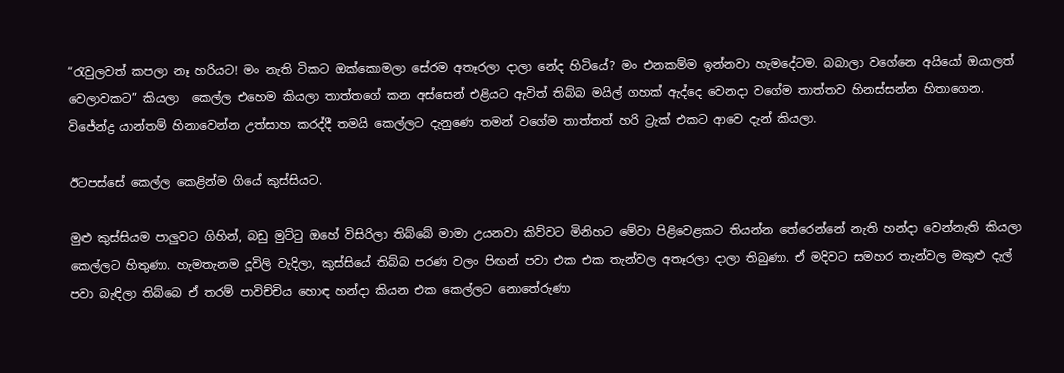“රැවුලවත් කපලා නෑ හරියට! මං නැති ටිකට ඔක්කොමලා සේරම අතෑරලා දාලා නේද හිටියේ? මං එනකම්ම ඉන්නවා හැමදේටම. බබාලා වගේනෙ අයියෝ ඔයාලත් වෙලාවකට” කියලා  කෙල්ල එහෙම කියලා තාත්තගේ කන අස්සෙන් එළියට ඇවිත් තිබ්බ මයිල් ගහක් ඇද්දෙ වෙනදා වගේම තාත්තව හිනස්සන්න හිතාගෙන. විජේන්ද්‍ර යාන්තම් හිනාවෙන්න උත්සාහ කරද්දී තමයි කෙල්ලට දැනුණෙ තමන් වගේම තාත්තත් හරි ට්‍රැක් එකට ආවෙ දැන් කියලා.

ඊටපස්සේ කෙල්ල කෙළින්ම ගියේ කුස්සියට.

මුළු කුස්සියම පාලුවට ගිහින්, බඩු මුට්ටු ඔහේ විසිරිලා තිබ්බේ මාමා උයනවා කිව්වට මිනිහට මේවා පිළිවෙළකට තියන්න තේරෙන්නේ නැති හන්දා වෙන්නැති කියලා කෙල්ලට හිතුණා. හැමතැනම දූවිලි වැදිලා, කුස්සියේ තිබ්බ පරණ වලං පිඟන් පවා එක එක තැන්වල අතෑරලා දාලා තිබුණා. ඒ මදිවට සමහර තැන්වල මකුළු දැල් පවා බැඳිලා තිබ්බෙ ඒ තරම් පාවිච්චිය හොඳ හන්දා කියන එක කෙල්ලට නොතේරුණා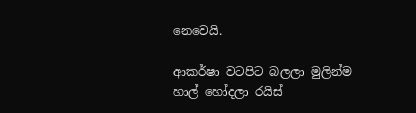නෙවෙයි.

ආකර්ෂා වටපිට බලලා මුලින්ම හාල් හෝදලා රයිස්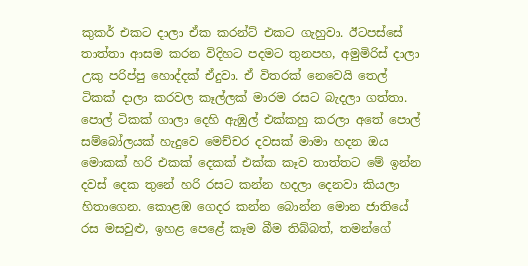කුකර් එකට දාලා ඒක කරන්ට් එකට ගැහුවා. ඊටපස්සේ තාත්තා ආසම කරන විදිහට පදමට තුනපහ, අමුමිරිස් දාලා උකු පරිප්පු හොද්දක් ඒදුවා. ඒ විතරක් නෙවෙයි තෙල් ටිකක් දාලා කරවල කෑල්ලක් මාරම රසට බැදලා ගත්තා. පොල් ටිකක් ගාලා දෙහි ඇඹුල් එක්කහු කරලා අතේ පොල් සම්බෝලයක් හැදුවෙ මෙච්චර දවසක් මාමා හදන ඔය මොකක් හරි එකක් දෙකක් එක්ක කෑව තාත්තට මේ ඉන්න දවස් දෙක තුනේ හරි රසට කන්න හදලා දෙනවා කියලා හිතාගෙන. කොළඹ ගෙදර කන්න බොන්න මොන ජාතියේ රස මසවුළු, ඉහළ පෙළේ කෑම බීම තිබ්බත්, තමන්ගේ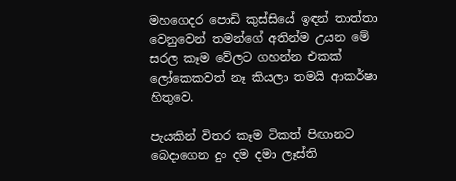මහගෙදර පොඩි කුස්සියේ ඉඳන් තාත්තා වෙනුවෙන් තමන්ගේ අතින්ම උයන මේ සරල කෑම වේලට ගහන්න එකක් ලෝකෙකවත් නෑ කියලා තමයි ආකර්ෂා හිතුවෙ.

පැයකින් විතර කෑම ටිකත් පිඟානට බෙදාගෙන දුං දම දමා ලෑස්ති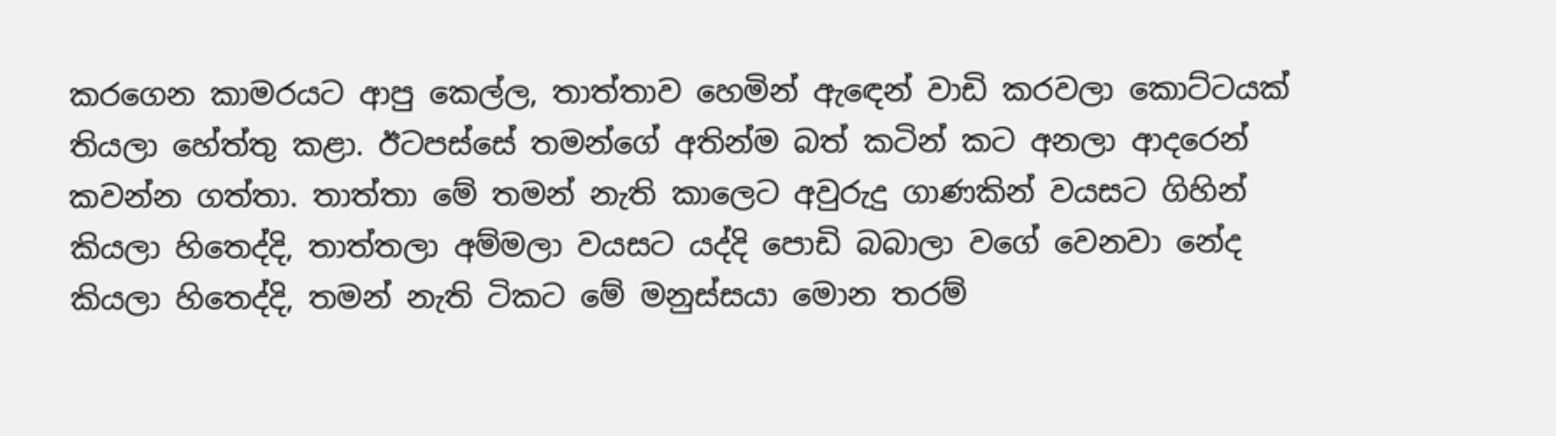කරගෙන කාමරයට ආපු කෙල්ල, තාත්තාව හෙමින් ඇඳෙන් වාඩි කරවලා කොට්ටයක් තියලා හේත්තු කළා. ඊටපස්සේ තමන්ගේ අතින්ම බත් කටින් කට අනලා ආදරෙන් කවන්න ගත්තා. තාත්තා මේ තමන් නැති කාලෙට අවුරුදු ගාණකින් වයසට ගිහින් කියලා හිතෙද්දි, තාත්තලා අම්මලා වයසට යද්දි පොඩි බබාලා වගේ වෙනවා නේද කියලා හිතෙද්දි, තමන් නැති ටිකට මේ මනුස්සයා මොන තරම්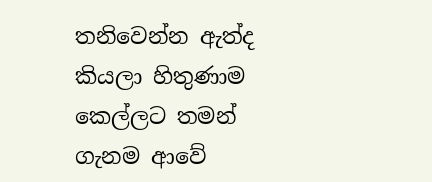තනිවෙන්න ඇත්ද කියලා හිතුණාම කෙල්ලට තමන් ගැනම ආවේ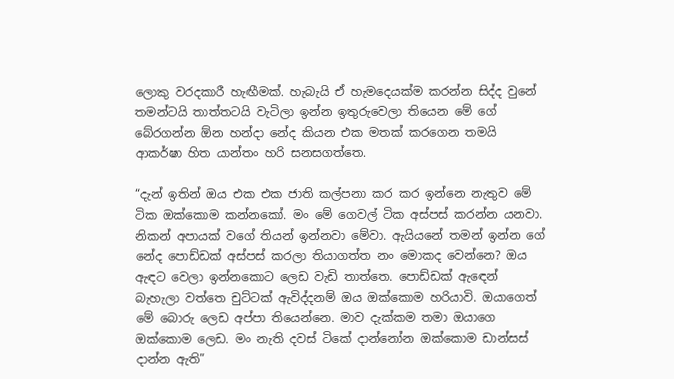ලොකු වරදකාරී හැඟීමක්. හැබැයි ඒ හැමදෙයක්ම කරන්න සිද්ද වුනේ තමන්ටයි තාත්තටයි වැටිලා ඉන්න ඉතුරුවෙලා තියෙන මේ ගේ බේරගන්න ඕන හන්දා නේද කියන එක මතක් කරගෙන තමයි ආකර්ෂා හිත යාන්තං හරි සනසගත්තෙ.

“දැන් ඉතින් ඔය එක එක ජාති කල්පනා කර කර ඉන්නෙ නැතුව මේ ටික ඔක්කොම කන්නකෝ. මං මේ ගෙවල් ටික අස්පස් කරන්න යනවා. නිකන් අපායක් වගේ තියන් ඉන්නවා මේවා. ඇයියනේ තමන් ඉන්න ගේ නේද පොඩ්ඩක් අස්පස් කරලා තියාගත්ත නං මොකද වෙන්නෙ? ඔය ඇඳට වෙලා ඉන්නකොට ලෙඩ වැඩි තාත්තෙ. පොඩ්ඩක් ඇඳෙන් බැහැලා වත්තෙ චුට්ටක් ඇවිද්දනම් ඔය ඔක්කොම හරියාවි. ඔයාගෙත් මේ බොරු ලෙඩ අප්පා තියෙන්නෙ. මාව දැක්කම තමා ඔයාගෙ ඔක්කොම ලෙඩ. මං නැති දවස් ටිකේ දාන්නෝන ඔක්කොම ඩාන්සස් දාන්න ඇති”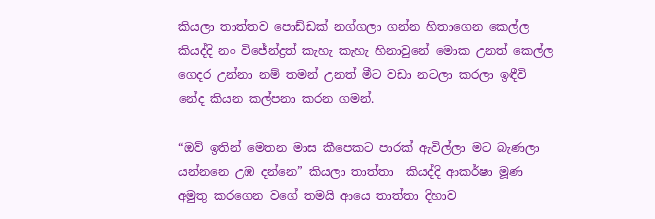කියලා තාත්තව පොඩ්ඩක් නග්ගලා ගන්න හිතාගෙන කෙල්ල කියද්දි නං විජේන්ද්‍රත් කැහැ කැහැ හිනාවුනේ මොක උනත් කෙල්ල ගෙදර උන්නා නම් තමන් උනත් මීට වඩා නටලා කරලා ඉඳීවි නේද කියන කල්පනා කරන ගමන්.

“ඔව් ඉතින් මෙතන මාස කීපෙකට පාරක් ඇවිල්ලා මට බැණලා යන්නනෙ උඹ දන්නෙ” කියලා තාත්තා  කියද්දි ආකර්ෂා මූණ අමුතු කරගෙන වගේ තමයි ආයෙ තාත්තා දිහාව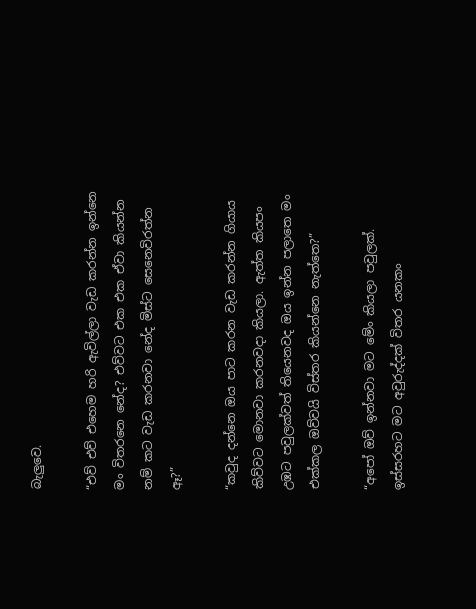බැලුවෙ.

“එව් එව් එහෙම හරි ඇවිල්ලා වැඩ කරන්න ඉන්නෙ මං විතරනෙ නේද? එව්වට එක එක ඒවා කියන්න නම් කට වැඩ කරනවා නේද මිස්ට සෙනෙවිරත්න ඈ?”

“කවුද දන්නෙ ඔය පාට කරන වැඩ කරන්න ගියාය කිව්වට මොනවා කරනවදා කියලා. ඇත්ත කියපං උඹට පවුලක්වත් තියෙනවද ඔය ඉන්න පලාතෙ මං එක්කල ඔව්වයි විස්තර කියන්නෙ නැත්තෙ?”

“අපෝ ඔව් ඉන්නවා මට මේං කියලා පවුලක්. ඉස්සරහට මට අවුරුද්දක් විතර යනකං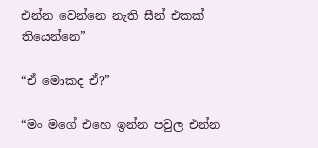එන්න වෙන්නෙ නැති සීන් එකක් තියෙන්නෙ”

“ඒ මොකද ඒ?”

“මං මගේ එහෙ ඉන්න පවුල එන්න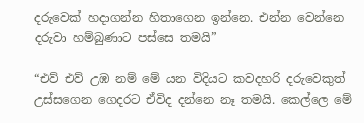දරුවෙක් හදාගන්න හිතාගෙන ඉන්නෙ. එන්න වෙන්නෙ දරුවා හම්බුණාට පස්සෙ තමයි”

“එව් එව් උඹ නම් මේ යන විදියට කවදහරි දරුවෙකුත් උස්සගෙන ගෙදරට ඒවිද දන්නෙ නෑ තමයි. කෙල්ලෙ මේ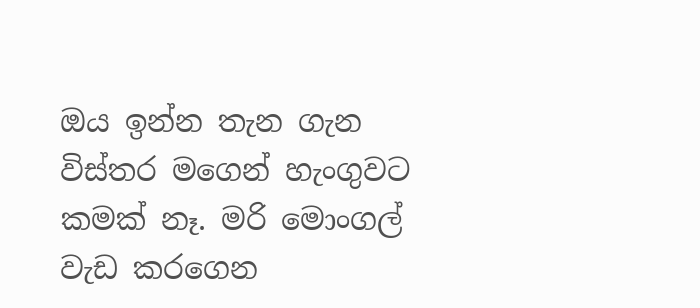ඔය ඉන්න තැන ගැන විස්තර මගෙන් හැංගුවට කමක් නෑ. මරි මොංගල් වැඩ කරගෙන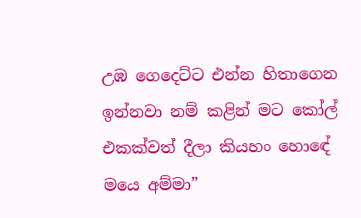උඹ ගෙදෙට්ට එන්න හිතාගෙන ඉන්නවා නම් කළින් මට කෝල් එකක්වත් දීලා කියහං හොඳේ මයෙ අම්මා”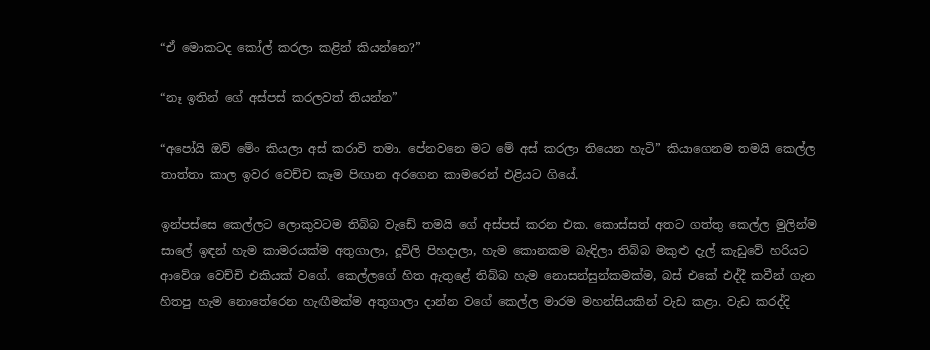“ඒ මොකටද කෝල් කරලා කළින් කියන්නෙ?”

“නෑ ඉතින් ගේ අස්පස් කරලවත් තියන්න”

“අපෝයි ඔව් මේං කියලා අස් කරාවි තමා. පේනවනෙ මට මේ අස් කරලා තියෙන හැටි” කියාගෙනම තමයි කෙල්ල තාත්තා කාල ඉවර වෙච්ච කෑම පිඟාන අරගෙන කාමරෙන් එළියට ගියේ.

ඉන්පස්සෙ කෙල්ලට ලොකුවටම තිබ්බ වැඩේ තමයි ගේ අස්පස් කරන එක. කොස්සත් අතට ගත්තු කෙල්ල මුලින්ම සාලේ ඉඳන් හැම කාමරයක්ම අතුගාලා, දූවිලි පිහදාලා, හැම කොනකම බැඳිලා තිබ්බ මකුළු දැල් කැඩුවේ හරියට ආවේශ වෙච්චි එකියක් වගේ. කෙල්ලගේ හිත ඇතුළේ තිබ්බ හැම නොසන්සුන්කමක්ම, බස් එකේ එද්දී කවීන් ගැන හිතපු හැම නොතේරෙන හැඟීමක්ම අතුගාලා දාන්න වගේ කෙල්ල මාරම මහන්සියකින් වැඩ කළා. වැඩ කරද්දි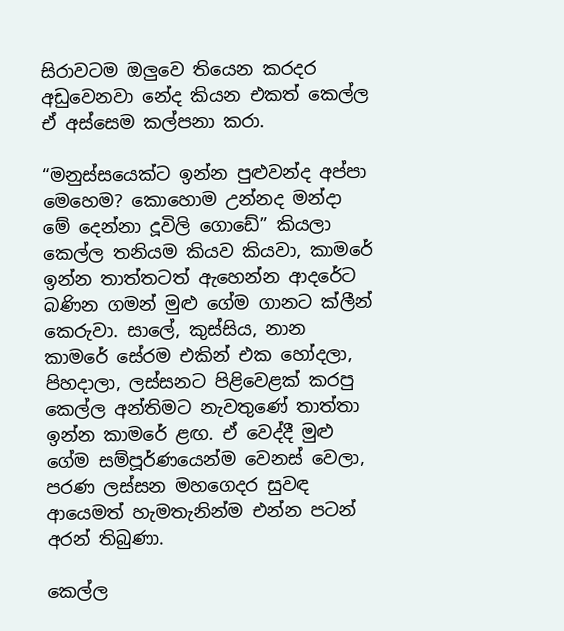සිරාවටම ඔලුවෙ තියෙන කරදර අඩුවෙනවා නේද කියන එකත් කෙල්ල ඒ අස්සෙම කල්පනා කරා.

“මනුස්සයෙක්ට ඉන්න පුළුවන්ද අප්පා මෙහෙම? කොහොම උන්නද මන්දා මේ දෙන්නා දූවිලි ගොඩේ” කියලා  කෙල්ල තනියම කියව කියවා, කාමරේ ඉන්න තාත්තටත් ඇහෙන්න ආදරේට බණින ගමන් මුළු ගේම ගානට ක්ලීන් කෙරුවා. සාලේ, කුස්සිය, නාන කාමරේ සේරම එකින් එක හෝදලා, පිහදාලා, ලස්සනට පිළිවෙළක් කරපු කෙල්ල අන්තිමට නැවතුණේ තාත්තා ඉන්න කාමරේ ළඟ. ඒ වෙද්දී මුළු ගේම සම්පූර්ණයෙන්ම වෙනස් වෙලා, පරණ ලස්සන මහගෙදර සුවඳ ආයෙමත් හැමතැනින්ම එන්න පටන් අරන් තිබුණා.

කෙල්ල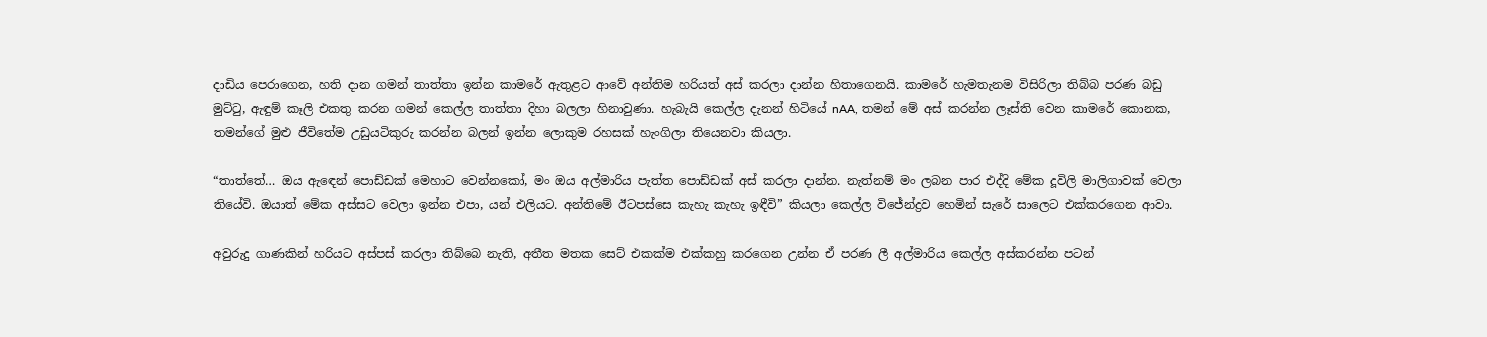දාඩිය පෙරාගෙන, හති දාන ගමන් තාත්තා ඉන්න කාමරේ ඇතුළට ආවේ අන්තිම හරියත් අස් කරලා දාන්න හිතාගෙනයි. කාමරේ හැමතැනම විසිරිලා තිබ්බ පරණ බඩු මුට්ටු, ඇඳුම් කෑලි එකතු කරන ගමන් කෙල්ල තාත්තා දිහා බලලා හිනාවුණා. හැබැයි කෙල්ල දැනන් හිටියේ nAA, තමන් මේ අස් කරන්න ලෑස්ති වෙන කාමරේ කොනක, තමන්ගේ මුළු ජීවිතේම උඩුයටිකුරු කරන්න බලන් ඉන්න ලොකුම රහසක් හැංගිලා තියෙනවා කියලා.

“තාත්තේ… ඔය ඇඳෙන් පොඩ්ඩක් මෙහාට වෙන්නකෝ, මං ඔය අල්මාරිය පැත්ත පොඩ්ඩක් අස් කරලා දාන්න. නැත්නම් මං ලබන පාර එද්දි මේක දූවිලි මාලිගාවක් වෙලා තියේවි. ඔයාත් මේක අස්සට වෙලා ඉන්න එපා, යන් එලියට. අන්තිමේ ඊටපස්සෙ කැහැ කැහැ ඉඳීවි” කියලා කෙල්ල විජේන්ද්‍රව හෙමින් සැරේ සාලෙට එක්කරගෙන ආවා.

අවුරුදු ගාණකින් හරියට අස්පස් කරලා තිබ්බෙ නැති, අතීත මතක සෙට් එකක්ම එක්කහු කරගෙන උන්න ඒ පරණ ලී අල්මාරිය කෙල්ල අස්කරන්න පටන්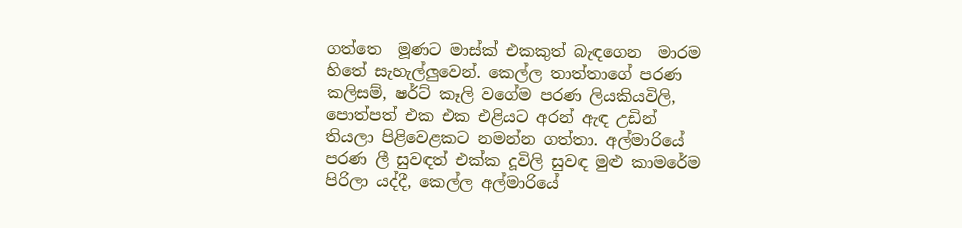ගත්තෙ  මූණට මාස්ක් එකකුත් බැඳගෙන  මාරම හිතේ සැහැල්ලුවෙන්. කෙල්ල තාත්තාගේ පරණ කලිසම්, ෂර්ට් කෑලි වගේම පරණ ලියකියවිලි, පොත්පත් එක එක එළියට අරන් ඇඳ උඩින් තියලා පිළිවෙළකට නමන්න ගත්තා. අල්මාරියේ පරණ ලී සුවඳත් එක්ක දූවිලි සුවඳ මුළු කාමරේම පිරිලා යද්දී, කෙල්ල අල්මාරියේ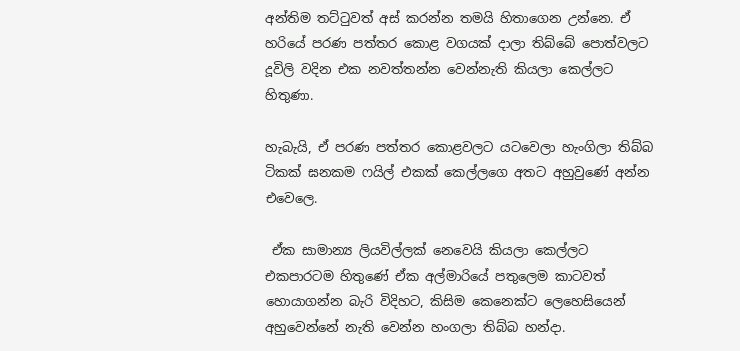අන්තිම තට්ටුවත් අස් කරන්න තමයි හිතාගෙන උන්නෙ. ඒ හරියේ පරණ පත්තර කොළ වගයක් දාලා තිබ්බේ පොත්වලට දූවිලි වදින එක නවත්තන්න වෙන්නැති කියලා කෙල්ලට හිතුණා.

හැබැයි, ඒ පරණ පත්තර කොළවලට යටවෙලා හැංගිලා තිබ්බ ටිකක් ඝනකම ෆයිල් එකක් කෙල්ලගෙ අතට අහුවුණේ අන්න එවෙලෙ.

 ඒක සාමාන්‍ය ලියවිල්ලක් නෙවෙයි කියලා කෙල්ලට එකපාරටම හිතුණේ ඒක අල්මාරියේ පතුලෙම කාටවත් හොයාගන්න බැරි විදිහට, කිසිම කෙනෙක්ට ලෙහෙසියෙන් අහුවෙන්නේ නැති වෙන්න හංගලා තිබ්බ හන්දා.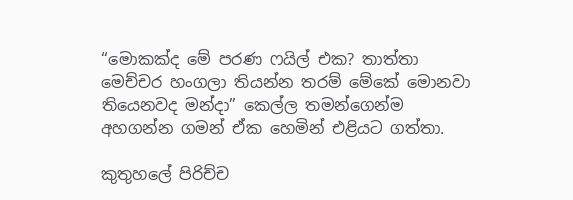“මොකක්ද මේ පරණ ෆයිල් එක? තාත්තා මෙච්චර හංගලා තියන්න තරම් මේකේ මොනවා තියෙනවද මන්දා” කෙල්ල තමන්ගෙන්ම අහගන්න ගමන් ඒක හෙමින් එළියට ගත්තා.

කුතුහලේ පිරිච්ච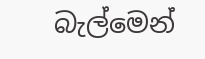බැල්මෙන්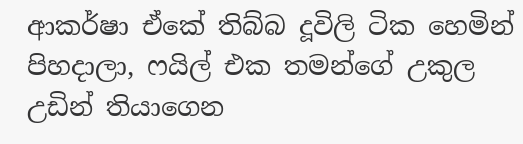ආකර්ෂා ඒකේ තිබ්බ දූවිලි ටික හෙමින් පිහදාලා, ෆයිල් එක තමන්ගේ උකුල උඩින් තියාගෙන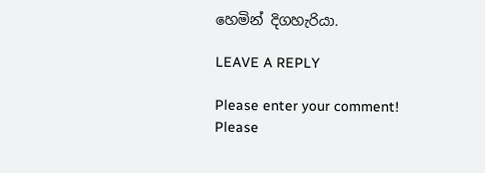හෙමින් දිගහැරියා.

LEAVE A REPLY

Please enter your comment!
Please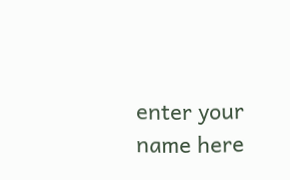enter your name here